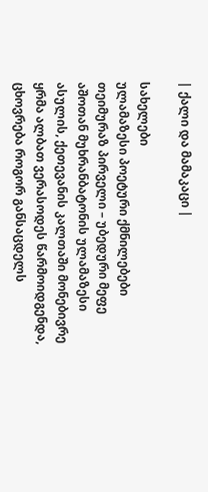| ქალი და მამაკაცი |

სახელები
ულამაზესი პოეტური ქმნილებები
თეიმურაზ პირველი – უბედური მეფე
აშოთან მუხრანბატონის ულამაზესი ასულის, ქეთევანის კალთაში მონებივრე ყრმა ალბათ ვერასოდეს წარმოიდგენდა, ცხოვრება როგორ განსაცდელს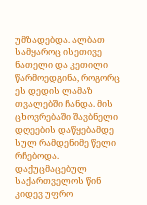უმზადებდა. ალბათ სამყაროც ისეთივე ნათელი და კეთილი წარმოედგინა, როგორც ეს დედის ლამაზ თვალებში ჩანდა. მის ცხოვრებაში შავბნელი დღეების დაწყებამდე სულ რამდენიმე წელი რჩებოდა. დაქუცმაცებულ საქართველოს წინ კიდევ უფრო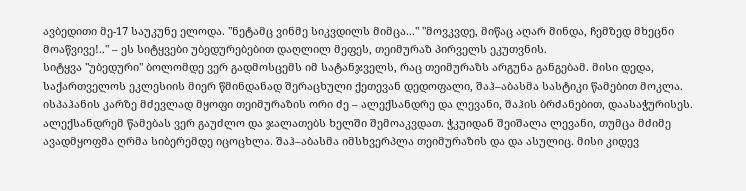ავბედითი მე-17 საუკუნე ელოდა. "ნეტამც ვინმე სიკვდილს მიმცა..." "მოვკვდე, მიწაც აღარ მინდა, ჩემზედ მხეცნი მოაწვივე!.." – ეს სიტყვები უბედურებებით დაღლილ მეფეს, თეიმურაზ პირველს ეკუთვნის.
სიტყვა "უბედური" ბოლომდე ვერ გადმოსცემს იმ სატანჯველს, რაც თეიმურაზს არგუნა განგებამ. მისი დედა, საქართველოს ეკლესიის მიერ წმინდანად შერაცხული ქეთევან დედოფალი, შაჰ–აბასმა სასტიკი წამებით მოკლა. ისპაჰანის კარზე მძევლად მყოფი თეიმურაზის ორი ძე – ალექსანდრე და ლევანი, შაჰის ბრძანებით, დაასაჭურისეს. ალექსანდრემ წამებას ვერ გაუძლო და ჯალათებს ხელში შემოაკვდათ. ჭკუიდან შეიშალა ლევანი, თუმცა მძიმე ავადმყოფმა ღრმა სიბერემდე იცოცხლა. შაჰ–აბასმა იმსხვერპლა თეიმურაზის და და ასულიც. მისი კიდევ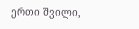ერთი შვილი,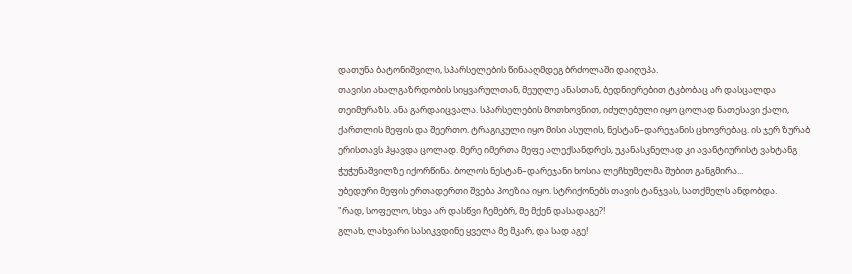დათუნა ბატონიშვილი, სპარსელების წინააღმდეგ ბრძოლაში დაიღუპა.
თავისი ახალგაზრდობის სიყვარულთან, მეუღლე ანასთან, ბედნიერებით ტკბობაც არ დასცალდა თეიმურაზს. ანა გარდაიცვალა. სპარსელების მოთხოვნით, იძულებული იყო ცოლად ნათესავი ქალი, ქართლის მეფის და შეერთო. ტრაგიკული იყო მისი ასულის, ნესტან–დარეჯანის ცხოვრებაც. ის ჯერ ზურაბ ერისთავს ჰყავდა ცოლად. მერე იმერთა მეფე ალექსანდრეს, უკანასკნელად კი ავანტიურისტ ვახტანგ ჭუჭუნაშვილზე იქორწინა. ბოლოს ნესტან–დარეჯანი ხოსია ლეჩხუმელმა შუბით განგმირა...
უბედური მეფის ერთადერთი შვება პოეზია იყო. სტრიქონებს თავის ტანჯვას, სათქმელს ანდობდა.
"რად, სოფელო, სხვა არ დასწვი ჩემებრ, მე მქენ დასადაგე?!
გლახ, ლახვარი სასიკვდინე ყველა მე მკარ, და სად აგე!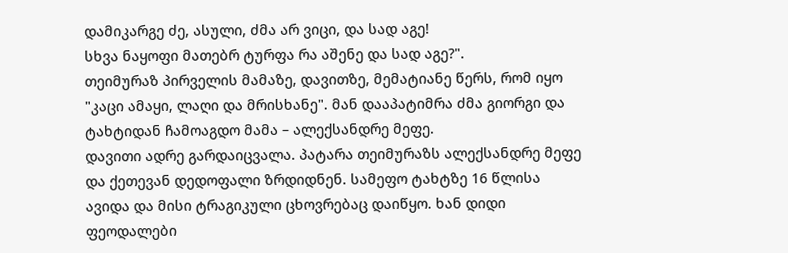დამიკარგე ძე, ასული, ძმა არ ვიცი, და სად აგე!
სხვა ნაყოფი მათებრ ტურფა რა აშენე და სად აგე?".
თეიმურაზ პირველის მამაზე, დავითზე, მემატიანე წერს, რომ იყო "კაცი ამაყი, ლაღი და მრისხანე". მან დააპატიმრა ძმა გიორგი და ტახტიდან ჩამოაგდო მამა – ალექსანდრე მეფე.
დავითი ადრე გარდაიცვალა. პატარა თეიმურაზს ალექსანდრე მეფე და ქეთევან დედოფალი ზრდიდნენ. სამეფო ტახტზე 16 წლისა ავიდა და მისი ტრაგიკული ცხოვრებაც დაიწყო. ხან დიდი ფეოდალები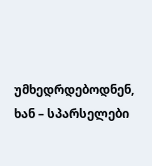უმხედრდებოდნენ, ხან – სპარსელები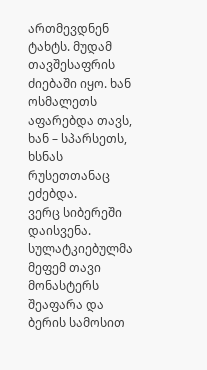ართმევდნენ ტახტს. მუდამ თავშესაფრის ძიებაში იყო. ხან ოსმალეთს აფარებდა თავს, ხან – სპარსეთს, ხსნას რუსეთთანაც ეძებდა.
ვერც სიბერეში დაისვენა. სულატკიებულმა მეფემ თავი მონასტერს შეაფარა და ბერის სამოსით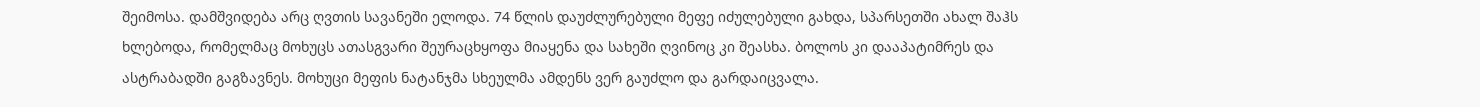შეიმოსა. დამშვიდება არც ღვთის სავანეში ელოდა. 74 წლის დაუძლურებული მეფე იძულებული გახდა, სპარსეთში ახალ შაჰს ხლებოდა, რომელმაც მოხუცს ათასგვარი შეურაცხყოფა მიაყენა და სახეში ღვინოც კი შეასხა. ბოლოს კი დააპატიმრეს და ასტრაბადში გაგზავნეს. მოხუცი მეფის ნატანჯმა სხეულმა ამდენს ვერ გაუძლო და გარდაიცვალა.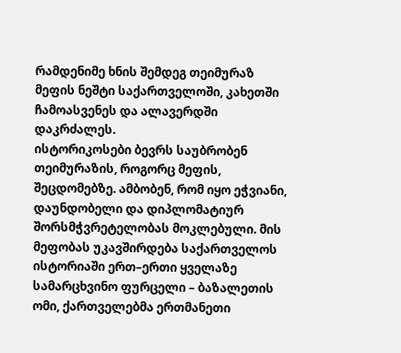რამდენიმე ხნის შემდეგ თეიმურაზ მეფის ნეშტი საქართველოში, კახეთში ჩამოასვენეს და ალავერდში დაკრძალეს.
ისტორიკოსები ბევრს საუბრობენ თეიმურაზის, როგორც მეფის, შეცდომებზე. ამბობენ, რომ იყო ეჭვიანი, დაუნდობელი და დიპლომატიურ შორსმჭვრეტელობას მოკლებული. მის მეფობას უკავშირდება საქართველოს ისტორიაში ერთ–ერთი ყველაზე სამარცხვინო ფურცელი – ბაზალეთის ომი, ქართველებმა ერთმანეთი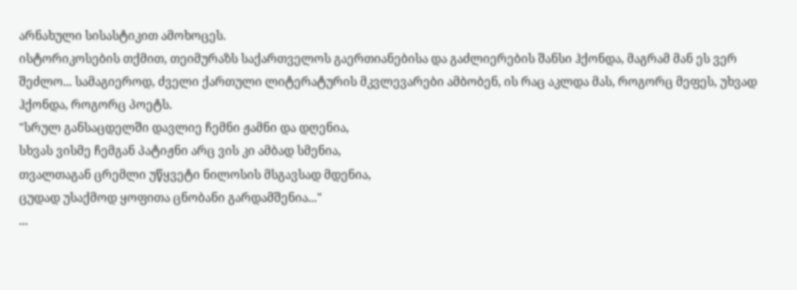არნახული სისასტიკით ამოხოცეს.
ისტორიკოსების თქმით, თეიმურაზს საქართველოს გაერთიანებისა და გაძლიერების შანსი ჰქონდა, მაგრამ მან ეს ვერ შეძლო... სამაგიეროდ, ძველი ქართული ლიტერატურის მკვლევარები ამბობენ, ის რაც აკლდა მას, როგორც მეფეს, უხვად ჰქონდა, როგორც პოეტს.
"სრულ განსაცდელში დავლიე ჩემნი ჟამნი და დღენია,
სხვას ვისმე ჩემგან პატიჟნი არც ვის კი ამბად სმენია,
თვალთაგან ცრემლი უწყვეტი ნილოსის მსგავსად მდენია,
ცუდად უსაქმოდ ყოფითა ცნობანი გარდამშენია..."
...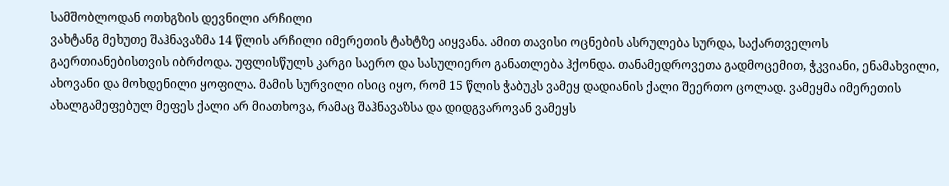სამშობლოდან ოთხგზის დევნილი არჩილი
ვახტანგ მეხუთე შაჰნავაზმა 14 წლის არჩილი იმერეთის ტახტზე აიყვანა. ამით თავისი ოცნების ასრულება სურდა, საქართველოს გაერთიანებისთვის იბრძოდა. უფლისწულს კარგი საერო და სასულიერო განათლება ჰქონდა. თანამედროვეთა გადმოცემით, ჭკვიანი, ენამახვილი, ახოვანი და მოხდენილი ყოფილა. მამის სურვილი ისიც იყო, რომ 15 წლის ჭაბუკს ვამეყ დადიანის ქალი შეერთო ცოლად. ვამეყმა იმერეთის ახალგამეფებულ მეფეს ქალი არ მიათხოვა, რამაც შაჰნავაზსა და დიდგვაროვან ვამეყს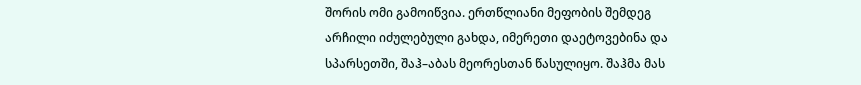შორის ომი გამოიწვია. ერთწლიანი მეფობის შემდეგ არჩილი იძულებული გახდა, იმერეთი დაეტოვებინა და სპარსეთში, შაჰ–აბას მეორესთან წასულიყო. შაჰმა მას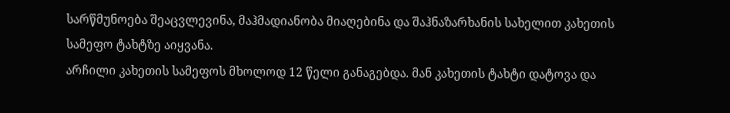სარწმუნოება შეაცვლევინა, მაჰმადიანობა მიაღებინა და შაჰნაზარხანის სახელით კახეთის სამეფო ტახტზე აიყვანა.
არჩილი კახეთის სამეფოს მხოლოდ 12 წელი განაგებდა. მან კახეთის ტახტი დატოვა და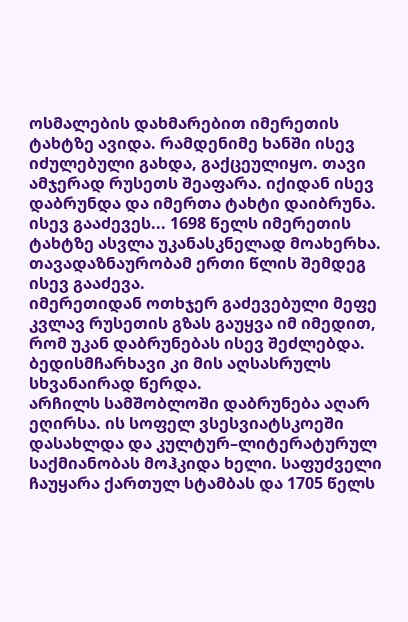ოსმალების დახმარებით იმერეთის ტახტზე ავიდა. რამდენიმე ხანში ისევ იძულებული გახდა, გაქცეულიყო. თავი ამჯერად რუსეთს შეაფარა. იქიდან ისევ დაბრუნდა და იმერთა ტახტი დაიბრუნა. ისევ გააძევეს... 1698 წელს იმერეთის ტახტზე ასვლა უკანასკნელად მოახერხა. თავადაზნაურობამ ერთი წლის შემდეგ ისევ გააძევა.
იმერეთიდან ოთხჯერ გაძევებული მეფე კვლავ რუსეთის გზას გაუყვა იმ იმედით, რომ უკან დაბრუნებას ისევ შეძლებდა. ბედისმჩარხავი კი მის აღსასრულს სხვანაირად წერდა.
არჩილს სამშობლოში დაბრუნება აღარ ეღირსა. ის სოფელ ვსესვიატსკოეში დასახლდა და კულტურ–ლიტერატურულ საქმიანობას მოჰკიდა ხელი. საფუძველი ჩაუყარა ქართულ სტამბას და 1705 წელს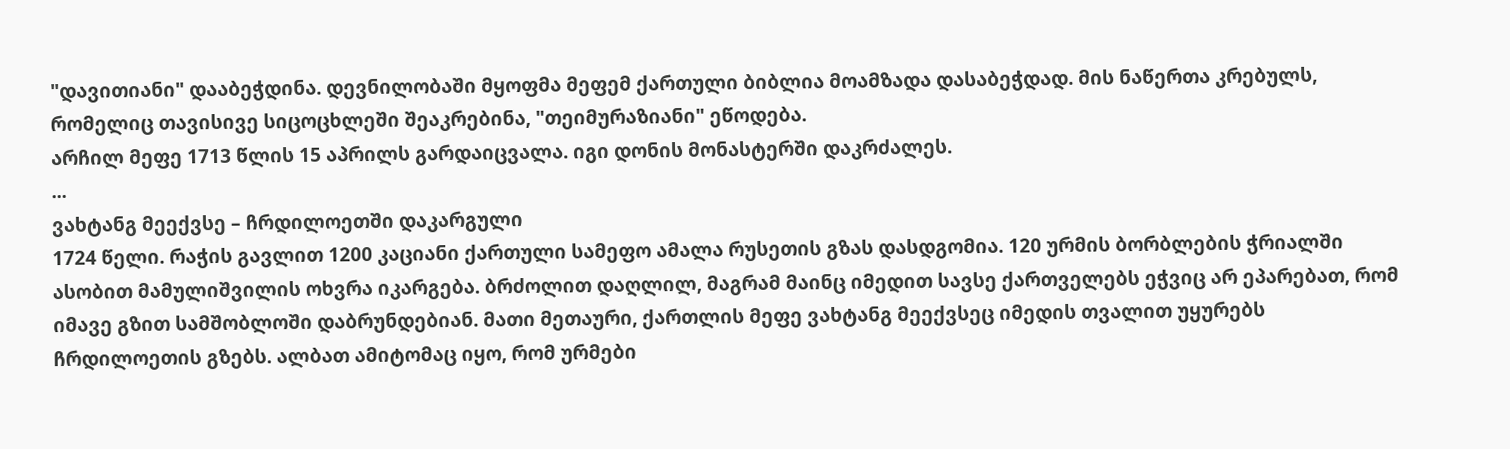"დავითიანი" დააბეჭდინა. დევნილობაში მყოფმა მეფემ ქართული ბიბლია მოამზადა დასაბეჭდად. მის ნაწერთა კრებულს, რომელიც თავისივე სიცოცხლეში შეაკრებინა, "თეიმურაზიანი" ეწოდება.
არჩილ მეფე 1713 წლის 15 აპრილს გარდაიცვალა. იგი დონის მონასტერში დაკრძალეს.
...
ვახტანგ მეექვსე – ჩრდილოეთში დაკარგული
1724 წელი. რაჭის გავლით 1200 კაციანი ქართული სამეფო ამალა რუსეთის გზას დასდგომია. 120 ურმის ბორბლების ჭრიალში ასობით მამულიშვილის ოხვრა იკარგება. ბრძოლით დაღლილ, მაგრამ მაინც იმედით სავსე ქართველებს ეჭვიც არ ეპარებათ, რომ იმავე გზით სამშობლოში დაბრუნდებიან. მათი მეთაური, ქართლის მეფე ვახტანგ მეექვსეც იმედის თვალით უყურებს ჩრდილოეთის გზებს. ალბათ ამიტომაც იყო, რომ ურმები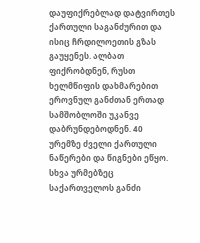დაუფიქრებლად დატვირთეს ქართული საგანძურით და ისიც ჩრდილოეთის გზას გაუყენეს. ალბათ ფიქრობდნენ, რუსთ ხელმწიფის დახმარებით ეროვნულ განძთან ერთად სამშობლოში უკანვე დაბრუნდებოდნენ. 40 ურემზე ძველი ქართული ნაწერები და წიგნები ეწყო. სხვა ურმებზეც საქართველოს განძი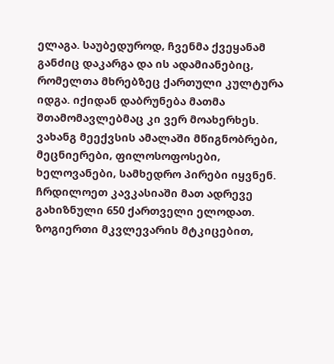ელაგა. საუბედუროდ, ჩვენმა ქვეყანამ განძიც დაკარგა და ის ადამიანებიც, რომელთა მხრებზეც ქართული კულტურა იდგა. იქიდან დაბრუნება მათმა შთამომავლებმაც კი ვერ მოახერხეს.
ვახანგ მეექვსის ამალაში მწიგნობრები, მეცნიერები, ფილოსოფოსები, ხელოვანები, სამხედრო პირები იყვნენ. ჩრდილოეთ კავკასიაში მათ ადრევე გახიზნული 650 ქართველი ელოდათ. ზოგიერთი მკვლევარის მტკიცებით,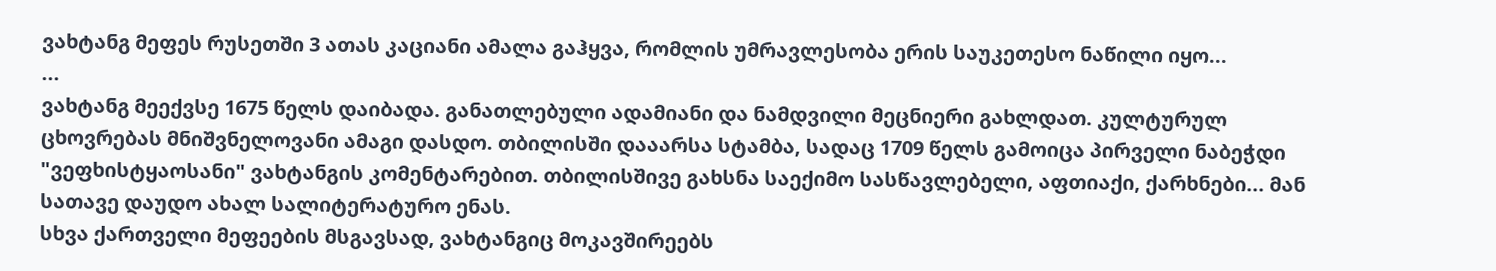ვახტანგ მეფეს რუსეთში 3 ათას კაციანი ამალა გაჰყვა, რომლის უმრავლესობა ერის საუკეთესო ნაწილი იყო...
...
ვახტანგ მეექვსე 1675 წელს დაიბადა. განათლებული ადამიანი და ნამდვილი მეცნიერი გახლდათ. კულტურულ ცხოვრებას მნიშვნელოვანი ამაგი დასდო. თბილისში დააარსა სტამბა, სადაც 1709 წელს გამოიცა პირველი ნაბეჭდი "ვეფხისტყაოსანი" ვახტანგის კომენტარებით. თბილისშივე გახსნა საექიმო სასწავლებელი, აფთიაქი, ქარხნები... მან სათავე დაუდო ახალ სალიტერატურო ენას.
სხვა ქართველი მეფეების მსგავსად, ვახტანგიც მოკავშირეებს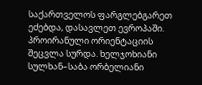საქართველოს ფარგლებგარეთ ეძებდა, დასავლეთ ევროპაში. პროირანული ორიენტაციის შეცვლა სურდა. ხელჯოხიანი სულხან–საბა ორბელიანი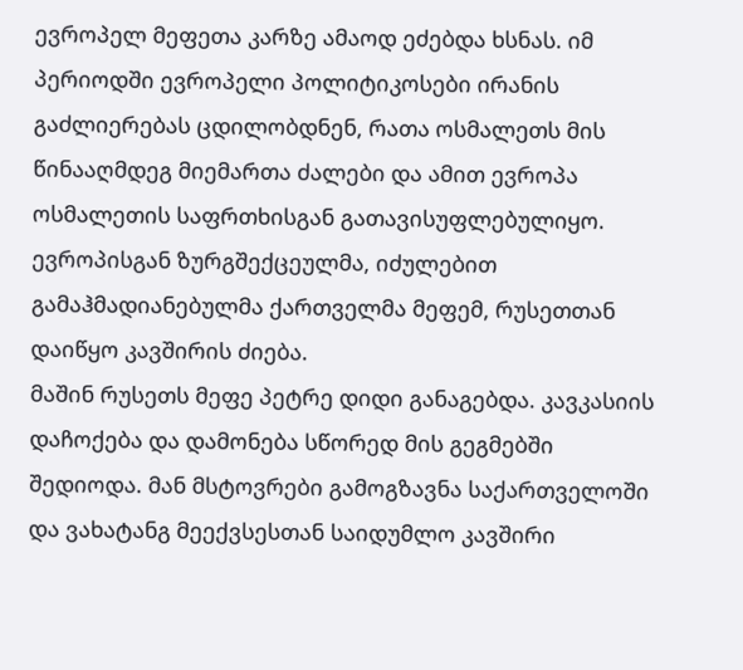ევროპელ მეფეთა კარზე ამაოდ ეძებდა ხსნას. იმ პერიოდში ევროპელი პოლიტიკოსები ირანის გაძლიერებას ცდილობდნენ, რათა ოსმალეთს მის წინააღმდეგ მიემართა ძალები და ამით ევროპა ოსმალეთის საფრთხისგან გათავისუფლებულიყო. ევროპისგან ზურგშექცეულმა, იძულებით გამაჰმადიანებულმა ქართველმა მეფემ, რუსეთთან დაიწყო კავშირის ძიება.
მაშინ რუსეთს მეფე პეტრე დიდი განაგებდა. კავკასიის დაჩოქება და დამონება სწორედ მის გეგმებში შედიოდა. მან მსტოვრები გამოგზავნა საქართველოში და ვახატანგ მეექვსესთან საიდუმლო კავშირი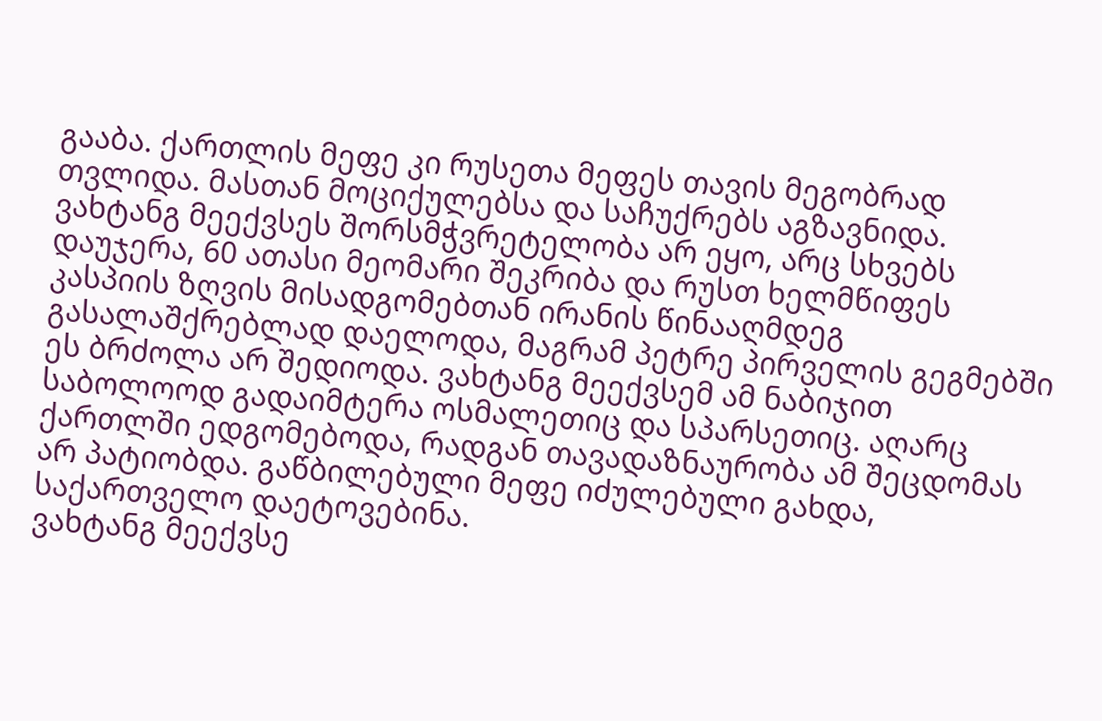გააბა. ქართლის მეფე კი რუსეთა მეფეს თავის მეგობრად თვლიდა. მასთან მოციქულებსა და საჩუქრებს აგზავნიდა.
ვახტანგ მეექვსეს შორსმჭვრეტელობა არ ეყო, არც სხვებს დაუჯერა, 60 ათასი მეომარი შეკრიბა და რუსთ ხელმწიფეს კასპიის ზღვის მისადგომებთან ირანის წინააღმდეგ გასალაშქრებლად დაელოდა, მაგრამ პეტრე პირველის გეგმებში ეს ბრძოლა არ შედიოდა. ვახტანგ მეექვსემ ამ ნაბიჯით საბოლოოდ გადაიმტერა ოსმალეთიც და სპარსეთიც. აღარც ქართლში ედგომებოდა, რადგან თავადაზნაურობა ამ შეცდომას არ პატიობდა. გაწბილებული მეფე იძულებული გახდა, საქართველო დაეტოვებინა.
ვახტანგ მეექვსე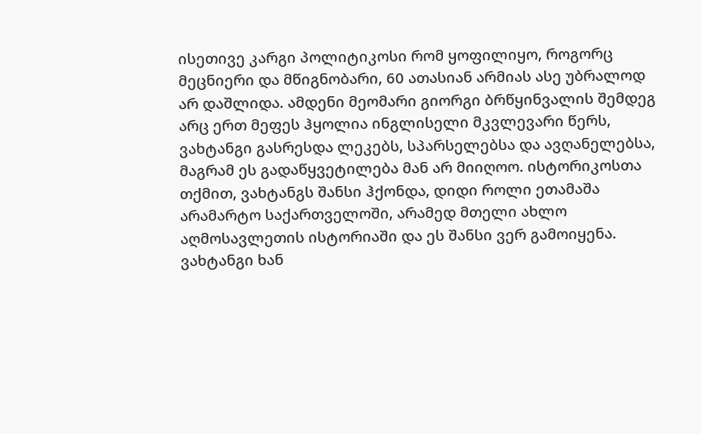ისეთივე კარგი პოლიტიკოსი რომ ყოფილიყო, როგორც მეცნიერი და მწიგნობარი, 60 ათასიან არმიას ასე უბრალოდ არ დაშლიდა. ამდენი მეომარი გიორგი ბრწყინვალის შემდეგ არც ერთ მეფეს ჰყოლია ინგლისელი მკვლევარი წერს, ვახტანგი გასრესდა ლეკებს, სპარსელებსა და ავღანელებსა, მაგრამ ეს გადაწყვეტილება მან არ მიიღოო. ისტორიკოსთა თქმით, ვახტანგს შანსი ჰქონდა, დიდი როლი ეთამაშა არამარტო საქართველოში, არამედ მთელი ახლო აღმოსავლეთის ისტორიაში და ეს შანსი ვერ გამოიყენა.
ვახტანგი ხან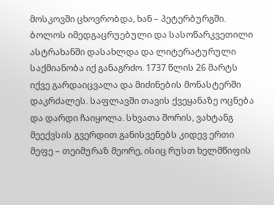მოსკოვში ცხოვრობდა, ხან – პეტერბურგში. ბოლოს იმედგაცრუებული და სასოწარკვეთილი ასტრახანში დასახლდა და ლიტერატურული საქმიანობა იქ განაგრძო. 1737 წლის 26 მარტს იქვე გარდაიცვალა და მიძინების მონასტერში დაკრძალეს. საფლავში თავის ქვეყანაზე ოცნება და დარდი ჩაიყოლა. სხვათა შორის, ვახტანგ მეექვსის გვერდით განისვენებს კიდევ ერთი მეფე – თეიმურაზ მეორე, ისიც რუსთ ხელმწიფის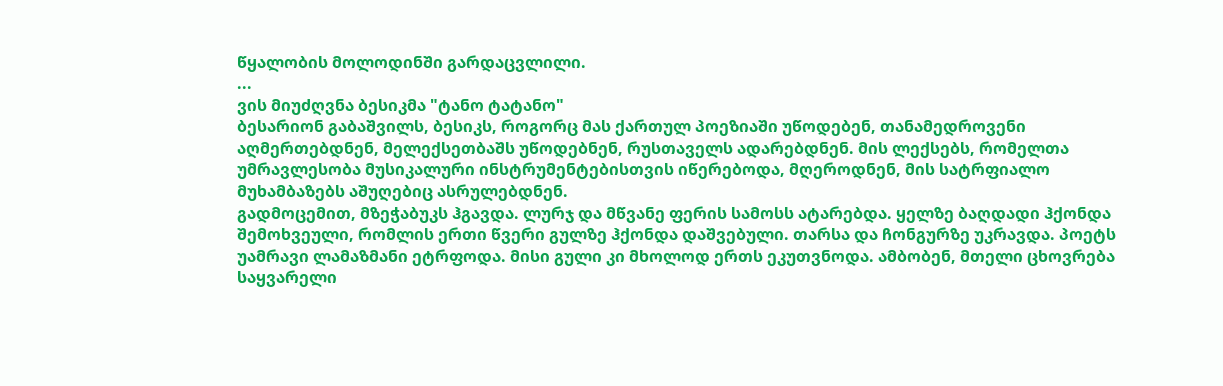წყალობის მოლოდინში გარდაცვლილი.
...
ვის მიუძღვნა ბესიკმა "ტანო ტატანო"
ბესარიონ გაბაშვილს, ბესიკს, როგორც მას ქართულ პოეზიაში უწოდებენ, თანამედროვენი აღმერთებდნენ, მელექსეთბაშს უწოდებნენ, რუსთაველს ადარებდნენ. მის ლექსებს, რომელთა უმრავლესობა მუსიკალური ინსტრუმენტებისთვის იწერებოდა, მღეროდნენ, მის სატრფიალო მუხამბაზებს აშუღებიც ასრულებდნენ.
გადმოცემით, მზეჭაბუკს ჰგავდა. ლურჯ და მწვანე ფერის სამოსს ატარებდა. ყელზე ბაღდადი ჰქონდა შემოხვეული, რომლის ერთი წვერი გულზე ჰქონდა დაშვებული. თარსა და ჩონგურზე უკრავდა. პოეტს უამრავი ლამაზმანი ეტრფოდა. მისი გული კი მხოლოდ ერთს ეკუთვნოდა. ამბობენ, მთელი ცხოვრება საყვარელი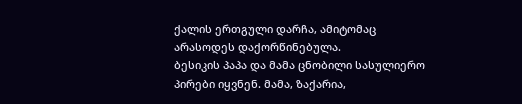ქალის ერთგული დარჩა, ამიტომაც არასოდეს დაქორწინებულა.
ბესიკის პაპა და მამა ცნობილი სასულიერო პირები იყვნენ. მამა, ზაქარია,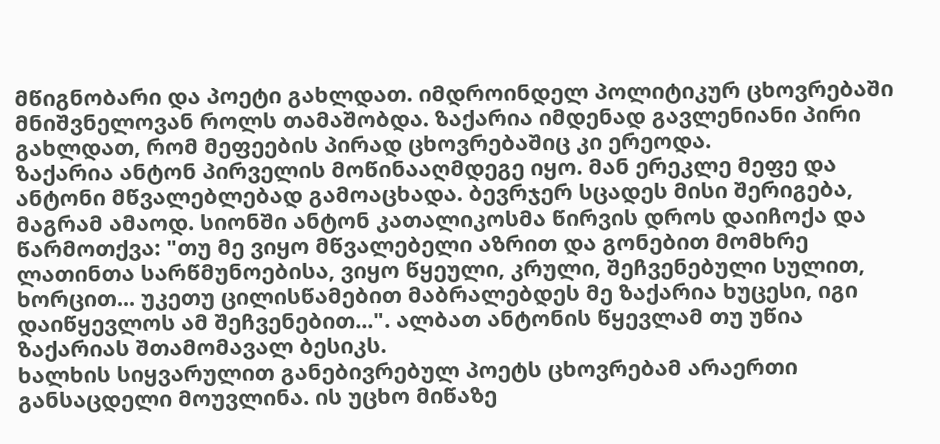მწიგნობარი და პოეტი გახლდათ. იმდროინდელ პოლიტიკურ ცხოვრებაში მნიშვნელოვან როლს თამაშობდა. ზაქარია იმდენად გავლენიანი პირი გახლდათ, რომ მეფეების პირად ცხოვრებაშიც კი ერეოდა.
ზაქარია ანტონ პირველის მოწინააღმდეგე იყო. მან ერეკლე მეფე და ანტონი მწვალებლებად გამოაცხადა. ბევრჯერ სცადეს მისი შერიგება, მაგრამ ამაოდ. სიონში ანტონ კათალიკოსმა წირვის დროს დაიჩოქა და წარმოთქვა: "თუ მე ვიყო მწვალებელი აზრით და გონებით მომხრე ლათინთა სარწმუნოებისა, ვიყო წყეული, კრული, შეჩვენებული სულით, ხორცით... უკეთუ ცილისწამებით მაბრალებდეს მე ზაქარია ხუცესი, იგი დაიწყევლოს ამ შეჩვენებით...". ალბათ ანტონის წყევლამ თუ უწია ზაქარიას შთამომავალ ბესიკს.
ხალხის სიყვარულით განებივრებულ პოეტს ცხოვრებამ არაერთი განსაცდელი მოუვლინა. ის უცხო მიწაზე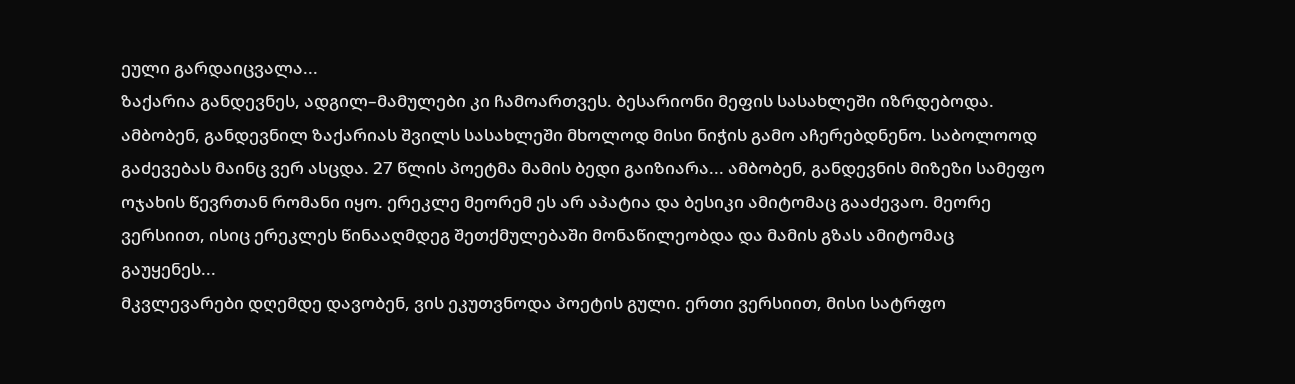ეული გარდაიცვალა...
ზაქარია განდევნეს, ადგილ–მამულები კი ჩამოართვეს. ბესარიონი მეფის სასახლეში იზრდებოდა. ამბობენ, განდევნილ ზაქარიას შვილს სასახლეში მხოლოდ მისი ნიჭის გამო აჩერებდნენო. საბოლოოდ გაძევებას მაინც ვერ ასცდა. 27 წლის პოეტმა მამის ბედი გაიზიარა... ამბობენ, განდევნის მიზეზი სამეფო ოჯახის წევრთან რომანი იყო. ერეკლე მეორემ ეს არ აპატია და ბესიკი ამიტომაც გააძევაო. მეორე ვერსიით, ისიც ერეკლეს წინააღმდეგ შეთქმულებაში მონაწილეობდა და მამის გზას ამიტომაც გაუყენეს...
მკვლევარები დღემდე დავობენ, ვის ეკუთვნოდა პოეტის გული. ერთი ვერსიით, მისი სატრფო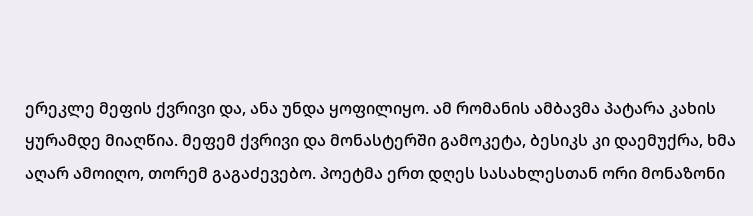ერეკლე მეფის ქვრივი და, ანა უნდა ყოფილიყო. ამ რომანის ამბავმა პატარა კახის ყურამდე მიაღწია. მეფემ ქვრივი და მონასტერში გამოკეტა, ბესიკს კი დაემუქრა, ხმა აღარ ამოიღო, თორემ გაგაძევებო. პოეტმა ერთ დღეს სასახლესთან ორი მონაზონი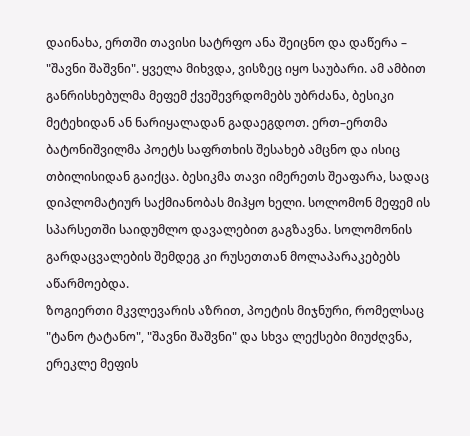დაინახა, ერთში თავისი სატრფო ანა შეიცნო და დაწერა – "შავნი შაშვნი". ყველა მიხვდა, ვისზეც იყო საუბარი. ამ ამბით განრისხებულმა მეფემ ქვეშევრდომებს უბრძანა, ბესიკი მეტეხიდან ან ნარიყალადან გადაეგდოთ. ერთ–ერთმა ბატონიშვილმა პოეტს საფრთხის შესახებ ამცნო და ისიც თბილისიდან გაიქცა. ბესიკმა თავი იმერეთს შეაფარა, სადაც დიპლომატიურ საქმიანობას მიჰყო ხელი. სოლომონ მეფემ ის სპარსეთში საიდუმლო დავალებით გაგზავნა. სოლომონის გარდაცვალების შემდეგ კი რუსეთთან მოლაპარაკებებს აწარმოებდა.
ზოგიერთი მკვლევარის აზრით, პოეტის მიჯნური, რომელსაც "ტანო ტატანო", "შავნი შაშვნი" და სხვა ლექსები მიუძღვნა, ერეკლე მეფის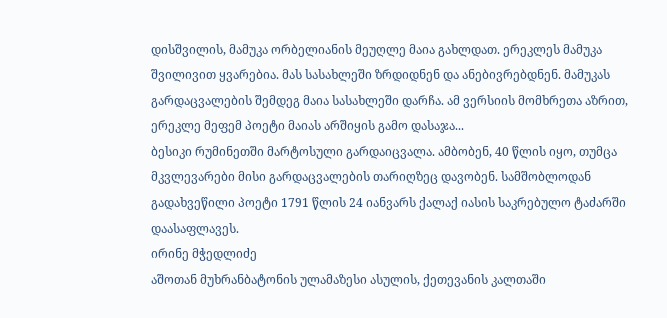დისშვილის, მამუკა ორბელიანის მეუღლე მაია გახლდათ. ერეკლეს მამუკა შვილივით ყვარებია. მას სასახლეში ზრდიდნენ და ანებივრებდნენ. მამუკას გარდაცვალების შემდეგ მაია სასახლეში დარჩა. ამ ვერსიის მომხრეთა აზრით, ერეკლე მეფემ პოეტი მაიას არშიყის გამო დასაჯა...
ბესიკი რუმინეთში მარტოსული გარდაიცვალა. ამბობენ, 40 წლის იყო, თუმცა მკვლევარები მისი გარდაცვალების თარიღზეც დავობენ. სამშობლოდან გადახვეწილი პოეტი 1791 წლის 24 იანვარს ქალაქ იასის საკრებულო ტაძარში დაასაფლავეს.
ირინე მჭედლიძე
აშოთან მუხრანბატონის ულამაზესი ასულის, ქეთევანის კალთაში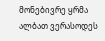მონებივრე ყრმა ალბათ ვერასოდეს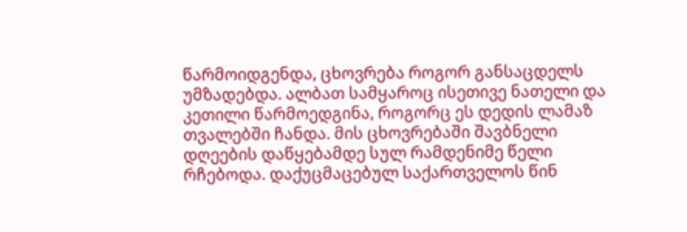წარმოიდგენდა, ცხოვრება როგორ განსაცდელს უმზადებდა. ალბათ სამყაროც ისეთივე ნათელი და კეთილი წარმოედგინა, როგორც ეს დედის ლამაზ თვალებში ჩანდა. მის ცხოვრებაში შავბნელი დღეების დაწყებამდე სულ რამდენიმე წელი რჩებოდა. დაქუცმაცებულ საქართველოს წინ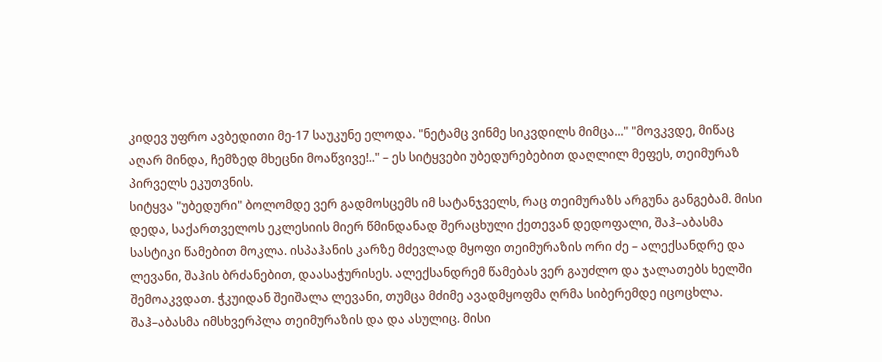კიდევ უფრო ავბედითი მე-17 საუკუნე ელოდა. "ნეტამც ვინმე სიკვდილს მიმცა..." "მოვკვდე, მიწაც აღარ მინდა, ჩემზედ მხეცნი მოაწვივე!.." – ეს სიტყვები უბედურებებით დაღლილ მეფეს, თეიმურაზ პირველს ეკუთვნის.
სიტყვა "უბედური" ბოლომდე ვერ გადმოსცემს იმ სატანჯველს, რაც თეიმურაზს არგუნა განგებამ. მისი დედა, საქართველოს ეკლესიის მიერ წმინდანად შერაცხული ქეთევან დედოფალი, შაჰ–აბასმა სასტიკი წამებით მოკლა. ისპაჰანის კარზე მძევლად მყოფი თეიმურაზის ორი ძე – ალექსანდრე და ლევანი, შაჰის ბრძანებით, დაასაჭურისეს. ალექსანდრემ წამებას ვერ გაუძლო და ჯალათებს ხელში შემოაკვდათ. ჭკუიდან შეიშალა ლევანი, თუმცა მძიმე ავადმყოფმა ღრმა სიბერემდე იცოცხლა. შაჰ–აბასმა იმსხვერპლა თეიმურაზის და და ასულიც. მისი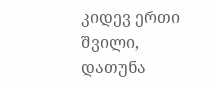კიდევ ერთი შვილი, დათუნა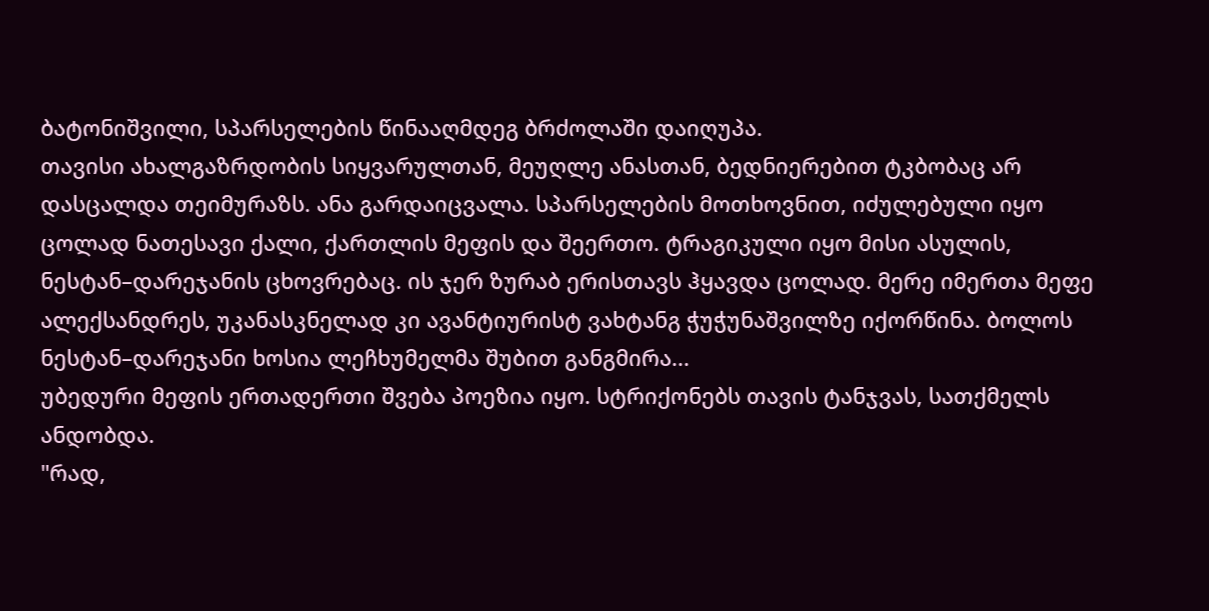ბატონიშვილი, სპარსელების წინააღმდეგ ბრძოლაში დაიღუპა.
თავისი ახალგაზრდობის სიყვარულთან, მეუღლე ანასთან, ბედნიერებით ტკბობაც არ დასცალდა თეიმურაზს. ანა გარდაიცვალა. სპარსელების მოთხოვნით, იძულებული იყო ცოლად ნათესავი ქალი, ქართლის მეფის და შეერთო. ტრაგიკული იყო მისი ასულის, ნესტან–დარეჯანის ცხოვრებაც. ის ჯერ ზურაბ ერისთავს ჰყავდა ცოლად. მერე იმერთა მეფე ალექსანდრეს, უკანასკნელად კი ავანტიურისტ ვახტანგ ჭუჭუნაშვილზე იქორწინა. ბოლოს ნესტან–დარეჯანი ხოსია ლეჩხუმელმა შუბით განგმირა...
უბედური მეფის ერთადერთი შვება პოეზია იყო. სტრიქონებს თავის ტანჯვას, სათქმელს ანდობდა.
"რად,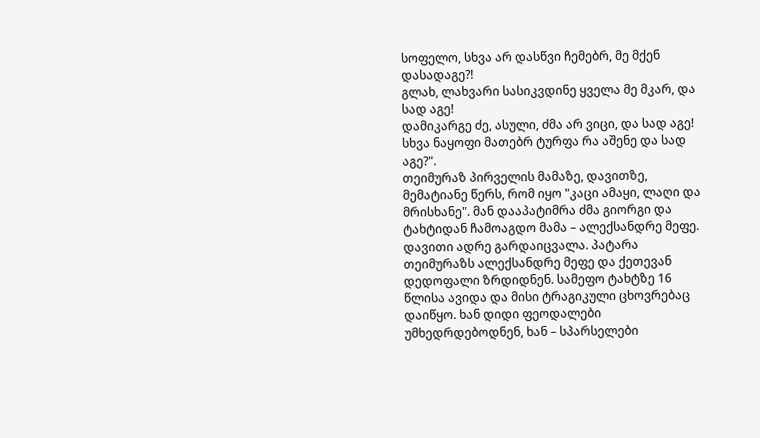სოფელო, სხვა არ დასწვი ჩემებრ, მე მქენ დასადაგე?!
გლახ, ლახვარი სასიკვდინე ყველა მე მკარ, და სად აგე!
დამიკარგე ძე, ასული, ძმა არ ვიცი, და სად აგე!
სხვა ნაყოფი მათებრ ტურფა რა აშენე და სად აგე?".
თეიმურაზ პირველის მამაზე, დავითზე, მემატიანე წერს, რომ იყო "კაცი ამაყი, ლაღი და მრისხანე". მან დააპატიმრა ძმა გიორგი და ტახტიდან ჩამოაგდო მამა – ალექსანდრე მეფე.
დავითი ადრე გარდაიცვალა. პატარა თეიმურაზს ალექსანდრე მეფე და ქეთევან დედოფალი ზრდიდნენ. სამეფო ტახტზე 16 წლისა ავიდა და მისი ტრაგიკული ცხოვრებაც დაიწყო. ხან დიდი ფეოდალები უმხედრდებოდნენ, ხან – სპარსელები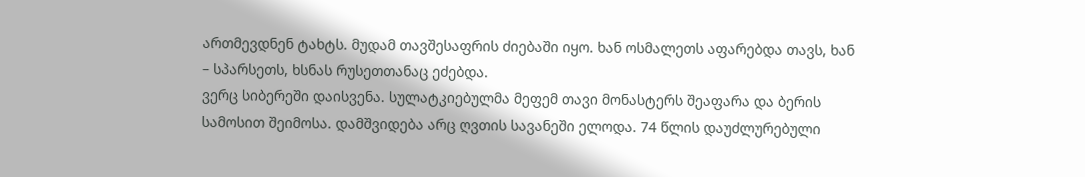ართმევდნენ ტახტს. მუდამ თავშესაფრის ძიებაში იყო. ხან ოსმალეთს აფარებდა თავს, ხან – სპარსეთს, ხსნას რუსეთთანაც ეძებდა.
ვერც სიბერეში დაისვენა. სულატკიებულმა მეფემ თავი მონასტერს შეაფარა და ბერის სამოსით შეიმოსა. დამშვიდება არც ღვთის სავანეში ელოდა. 74 წლის დაუძლურებული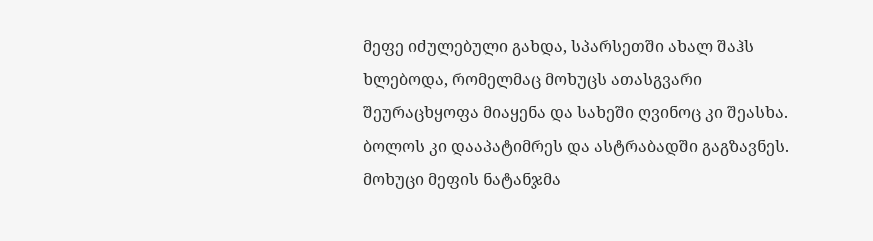მეფე იძულებული გახდა, სპარსეთში ახალ შაჰს ხლებოდა, რომელმაც მოხუცს ათასგვარი შეურაცხყოფა მიაყენა და სახეში ღვინოც კი შეასხა. ბოლოს კი დააპატიმრეს და ასტრაბადში გაგზავნეს. მოხუცი მეფის ნატანჯმა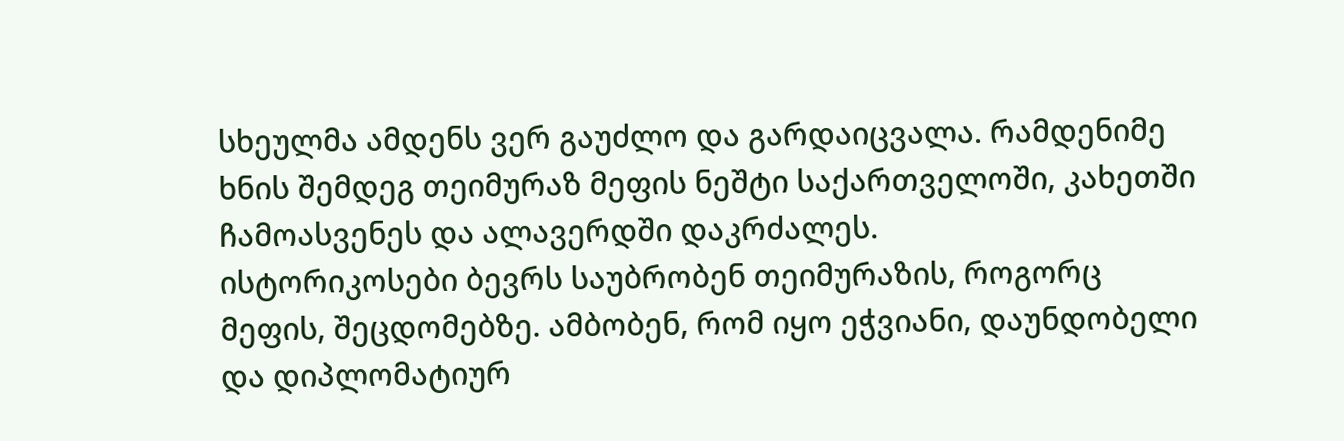სხეულმა ამდენს ვერ გაუძლო და გარდაიცვალა. რამდენიმე ხნის შემდეგ თეიმურაზ მეფის ნეშტი საქართველოში, კახეთში ჩამოასვენეს და ალავერდში დაკრძალეს.
ისტორიკოსები ბევრს საუბრობენ თეიმურაზის, როგორც მეფის, შეცდომებზე. ამბობენ, რომ იყო ეჭვიანი, დაუნდობელი და დიპლომატიურ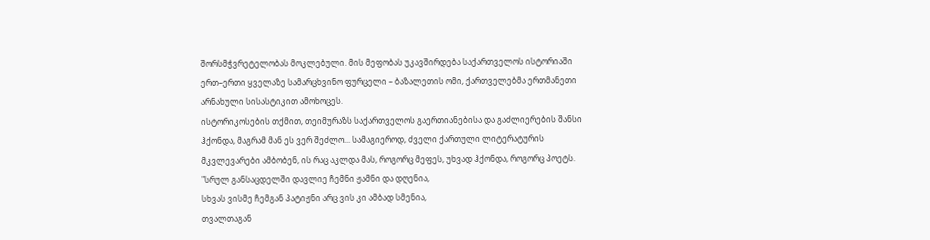შორსმჭვრეტელობას მოკლებული. მის მეფობას უკავშირდება საქართველოს ისტორიაში ერთ–ერთი ყველაზე სამარცხვინო ფურცელი – ბაზალეთის ომი, ქართველებმა ერთმანეთი არნახული სისასტიკით ამოხოცეს.
ისტორიკოსების თქმით, თეიმურაზს საქართველოს გაერთიანებისა და გაძლიერების შანსი ჰქონდა, მაგრამ მან ეს ვერ შეძლო... სამაგიეროდ, ძველი ქართული ლიტერატურის მკვლევარები ამბობენ, ის რაც აკლდა მას, როგორც მეფეს, უხვად ჰქონდა, როგორც პოეტს.
"სრულ განსაცდელში დავლიე ჩემნი ჟამნი და დღენია,
სხვას ვისმე ჩემგან პატიჟნი არც ვის კი ამბად სმენია,
თვალთაგან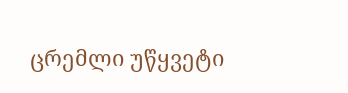ცრემლი უწყვეტი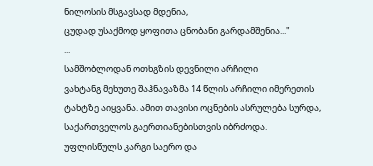ნილოსის მსგავსად მდენია,
ცუდად უსაქმოდ ყოფითა ცნობანი გარდამშენია..."
...
სამშობლოდან ოთხგზის დევნილი არჩილი
ვახტანგ მეხუთე შაჰნავაზმა 14 წლის არჩილი იმერეთის ტახტზე აიყვანა. ამით თავისი ოცნების ასრულება სურდა, საქართველოს გაერთიანებისთვის იბრძოდა. უფლისწულს კარგი საერო და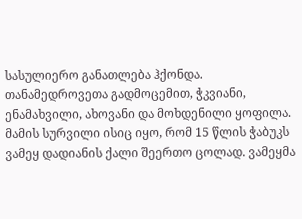სასულიერო განათლება ჰქონდა. თანამედროვეთა გადმოცემით, ჭკვიანი, ენამახვილი, ახოვანი და მოხდენილი ყოფილა. მამის სურვილი ისიც იყო, რომ 15 წლის ჭაბუკს ვამეყ დადიანის ქალი შეერთო ცოლად. ვამეყმა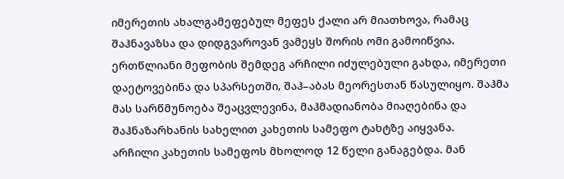იმერეთის ახალგამეფებულ მეფეს ქალი არ მიათხოვა, რამაც შაჰნავაზსა და დიდგვაროვან ვამეყს შორის ომი გამოიწვია. ერთწლიანი მეფობის შემდეგ არჩილი იძულებული გახდა, იმერეთი დაეტოვებინა და სპარსეთში, შაჰ–აბას მეორესთან წასულიყო. შაჰმა მას სარწმუნოება შეაცვლევინა, მაჰმადიანობა მიაღებინა და შაჰნაზარხანის სახელით კახეთის სამეფო ტახტზე აიყვანა.
არჩილი კახეთის სამეფოს მხოლოდ 12 წელი განაგებდა. მან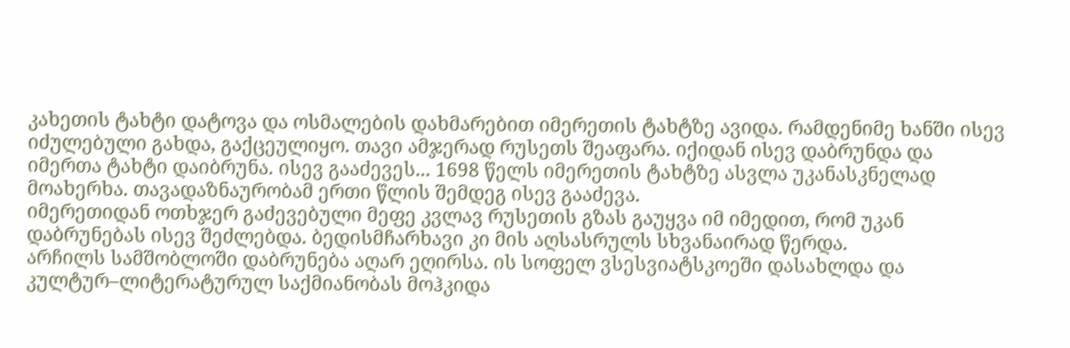კახეთის ტახტი დატოვა და ოსმალების დახმარებით იმერეთის ტახტზე ავიდა. რამდენიმე ხანში ისევ იძულებული გახდა, გაქცეულიყო. თავი ამჯერად რუსეთს შეაფარა. იქიდან ისევ დაბრუნდა და იმერთა ტახტი დაიბრუნა. ისევ გააძევეს... 1698 წელს იმერეთის ტახტზე ასვლა უკანასკნელად მოახერხა. თავადაზნაურობამ ერთი წლის შემდეგ ისევ გააძევა.
იმერეთიდან ოთხჯერ გაძევებული მეფე კვლავ რუსეთის გზას გაუყვა იმ იმედით, რომ უკან დაბრუნებას ისევ შეძლებდა. ბედისმჩარხავი კი მის აღსასრულს სხვანაირად წერდა.
არჩილს სამშობლოში დაბრუნება აღარ ეღირსა. ის სოფელ ვსესვიატსკოეში დასახლდა და კულტურ–ლიტერატურულ საქმიანობას მოჰკიდა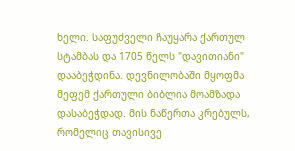ხელი. საფუძველი ჩაუყარა ქართულ სტამბას და 1705 წელს "დავითიანი" დააბეჭდინა. დევნილობაში მყოფმა მეფემ ქართული ბიბლია მოამზადა დასაბეჭდად. მის ნაწერთა კრებულს, რომელიც თავისივე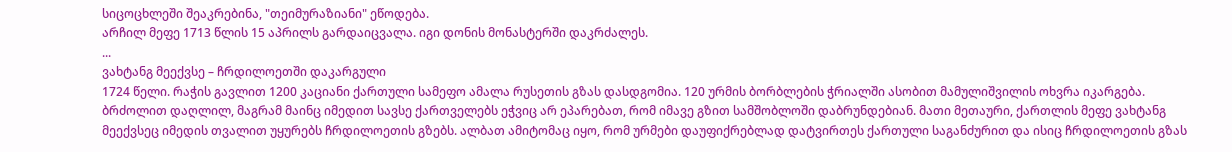სიცოცხლეში შეაკრებინა, "თეიმურაზიანი" ეწოდება.
არჩილ მეფე 1713 წლის 15 აპრილს გარდაიცვალა. იგი დონის მონასტერში დაკრძალეს.
...
ვახტანგ მეექვსე – ჩრდილოეთში დაკარგული
1724 წელი. რაჭის გავლით 1200 კაციანი ქართული სამეფო ამალა რუსეთის გზას დასდგომია. 120 ურმის ბორბლების ჭრიალში ასობით მამულიშვილის ოხვრა იკარგება. ბრძოლით დაღლილ, მაგრამ მაინც იმედით სავსე ქართველებს ეჭვიც არ ეპარებათ, რომ იმავე გზით სამშობლოში დაბრუნდებიან. მათი მეთაური, ქართლის მეფე ვახტანგ მეექვსეც იმედის თვალით უყურებს ჩრდილოეთის გზებს. ალბათ ამიტომაც იყო, რომ ურმები დაუფიქრებლად დატვირთეს ქართული საგანძურით და ისიც ჩრდილოეთის გზას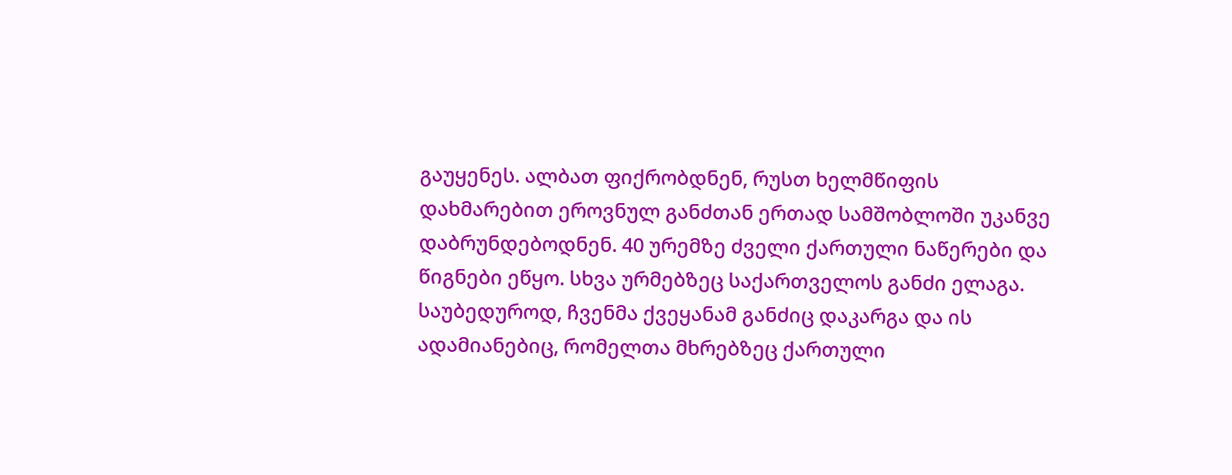გაუყენეს. ალბათ ფიქრობდნენ, რუსთ ხელმწიფის დახმარებით ეროვნულ განძთან ერთად სამშობლოში უკანვე დაბრუნდებოდნენ. 40 ურემზე ძველი ქართული ნაწერები და წიგნები ეწყო. სხვა ურმებზეც საქართველოს განძი ელაგა. საუბედუროდ, ჩვენმა ქვეყანამ განძიც დაკარგა და ის ადამიანებიც, რომელთა მხრებზეც ქართული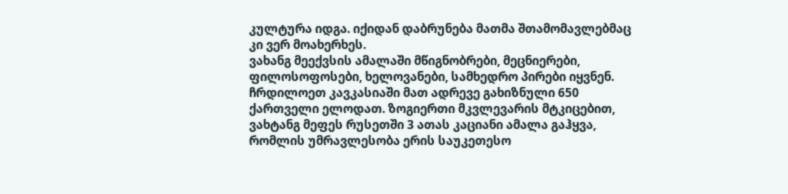კულტურა იდგა. იქიდან დაბრუნება მათმა შთამომავლებმაც კი ვერ მოახერხეს.
ვახანგ მეექვსის ამალაში მწიგნობრები, მეცნიერები, ფილოსოფოსები, ხელოვანები, სამხედრო პირები იყვნენ. ჩრდილოეთ კავკასიაში მათ ადრევე გახიზნული 650 ქართველი ელოდათ. ზოგიერთი მკვლევარის მტკიცებით, ვახტანგ მეფეს რუსეთში 3 ათას კაციანი ამალა გაჰყვა, რომლის უმრავლესობა ერის საუკეთესო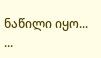ნაწილი იყო...
...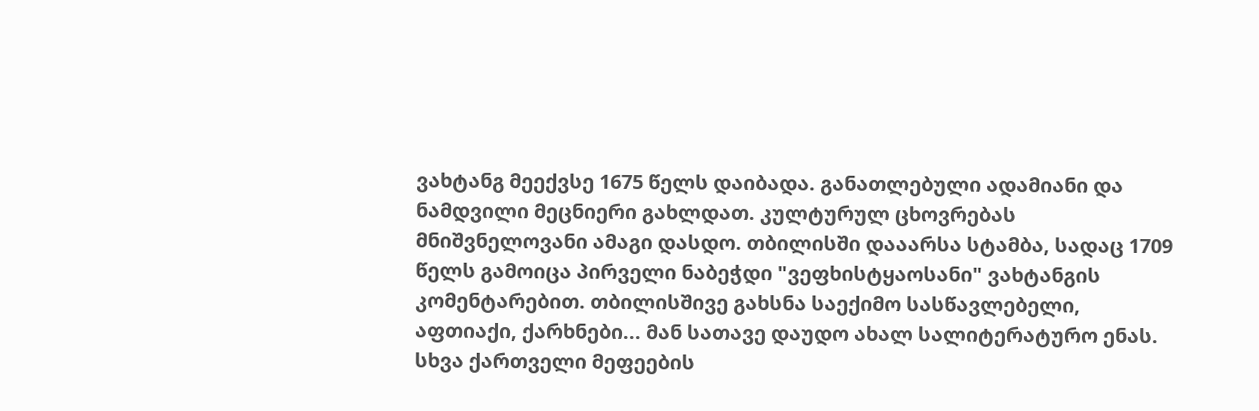ვახტანგ მეექვსე 1675 წელს დაიბადა. განათლებული ადამიანი და ნამდვილი მეცნიერი გახლდათ. კულტურულ ცხოვრებას მნიშვნელოვანი ამაგი დასდო. თბილისში დააარსა სტამბა, სადაც 1709 წელს გამოიცა პირველი ნაბეჭდი "ვეფხისტყაოსანი" ვახტანგის კომენტარებით. თბილისშივე გახსნა საექიმო სასწავლებელი, აფთიაქი, ქარხნები... მან სათავე დაუდო ახალ სალიტერატურო ენას.
სხვა ქართველი მეფეების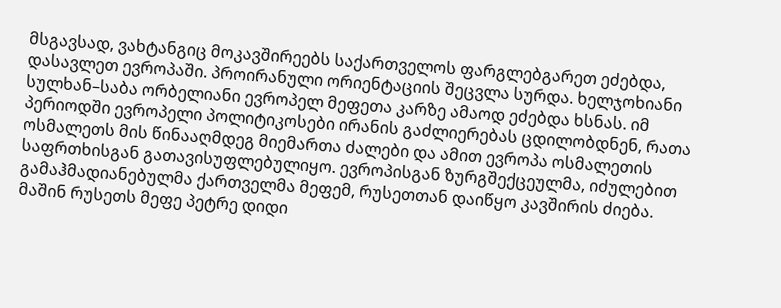მსგავსად, ვახტანგიც მოკავშირეებს საქართველოს ფარგლებგარეთ ეძებდა, დასავლეთ ევროპაში. პროირანული ორიენტაციის შეცვლა სურდა. ხელჯოხიანი სულხან–საბა ორბელიანი ევროპელ მეფეთა კარზე ამაოდ ეძებდა ხსნას. იმ პერიოდში ევროპელი პოლიტიკოსები ირანის გაძლიერებას ცდილობდნენ, რათა ოსმალეთს მის წინააღმდეგ მიემართა ძალები და ამით ევროპა ოსმალეთის საფრთხისგან გათავისუფლებულიყო. ევროპისგან ზურგშექცეულმა, იძულებით გამაჰმადიანებულმა ქართველმა მეფემ, რუსეთთან დაიწყო კავშირის ძიება.
მაშინ რუსეთს მეფე პეტრე დიდი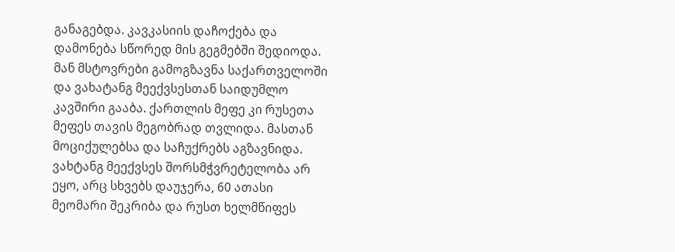განაგებდა. კავკასიის დაჩოქება და დამონება სწორედ მის გეგმებში შედიოდა. მან მსტოვრები გამოგზავნა საქართველოში და ვახატანგ მეექვსესთან საიდუმლო კავშირი გააბა. ქართლის მეფე კი რუსეთა მეფეს თავის მეგობრად თვლიდა. მასთან მოციქულებსა და საჩუქრებს აგზავნიდა.
ვახტანგ მეექვსეს შორსმჭვრეტელობა არ ეყო, არც სხვებს დაუჯერა, 60 ათასი მეომარი შეკრიბა და რუსთ ხელმწიფეს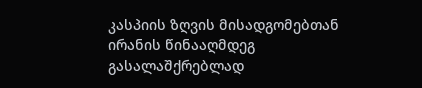კასპიის ზღვის მისადგომებთან ირანის წინააღმდეგ გასალაშქრებლად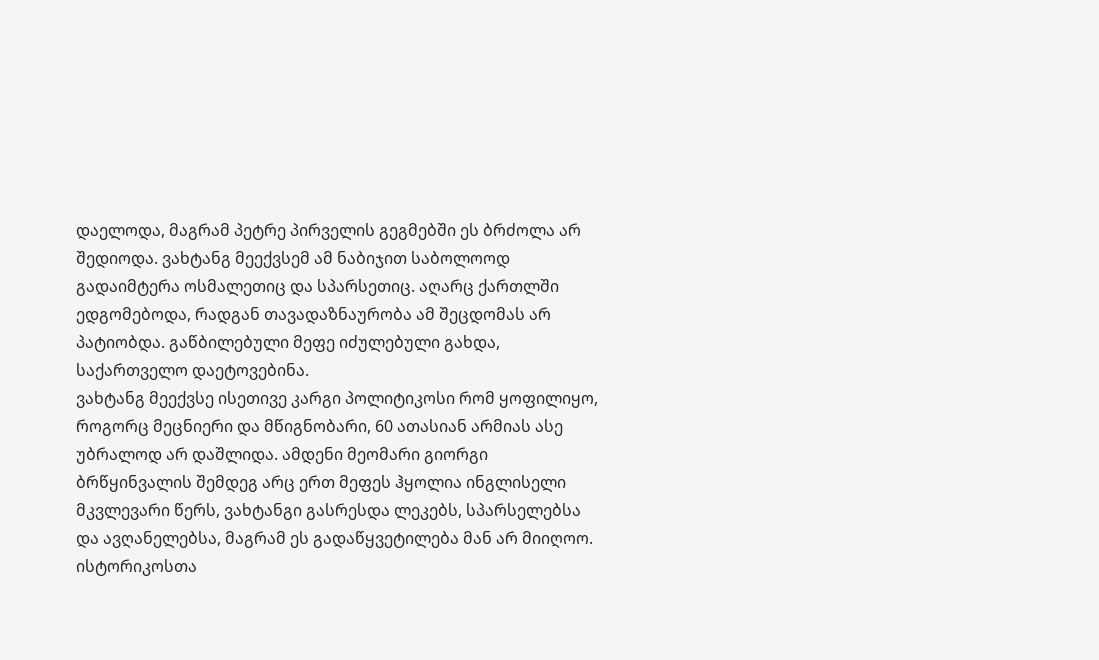დაელოდა, მაგრამ პეტრე პირველის გეგმებში ეს ბრძოლა არ შედიოდა. ვახტანგ მეექვსემ ამ ნაბიჯით საბოლოოდ გადაიმტერა ოსმალეთიც და სპარსეთიც. აღარც ქართლში ედგომებოდა, რადგან თავადაზნაურობა ამ შეცდომას არ პატიობდა. გაწბილებული მეფე იძულებული გახდა, საქართველო დაეტოვებინა.
ვახტანგ მეექვსე ისეთივე კარგი პოლიტიკოსი რომ ყოფილიყო, როგორც მეცნიერი და მწიგნობარი, 60 ათასიან არმიას ასე უბრალოდ არ დაშლიდა. ამდენი მეომარი გიორგი ბრწყინვალის შემდეგ არც ერთ მეფეს ჰყოლია ინგლისელი მკვლევარი წერს, ვახტანგი გასრესდა ლეკებს, სპარსელებსა და ავღანელებსა, მაგრამ ეს გადაწყვეტილება მან არ მიიღოო. ისტორიკოსთა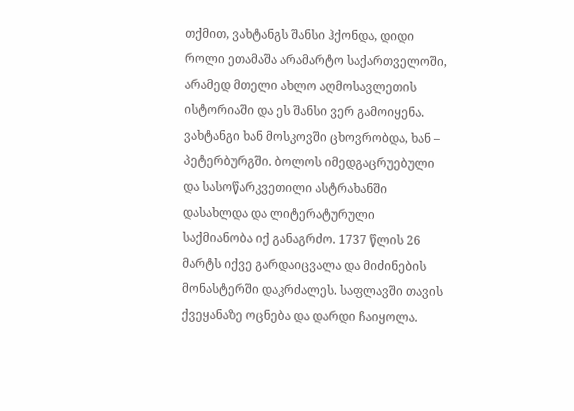თქმით, ვახტანგს შანსი ჰქონდა, დიდი როლი ეთამაშა არამარტო საქართველოში, არამედ მთელი ახლო აღმოსავლეთის ისტორიაში და ეს შანსი ვერ გამოიყენა.
ვახტანგი ხან მოსკოვში ცხოვრობდა, ხან – პეტერბურგში. ბოლოს იმედგაცრუებული და სასოწარკვეთილი ასტრახანში დასახლდა და ლიტერატურული საქმიანობა იქ განაგრძო. 1737 წლის 26 მარტს იქვე გარდაიცვალა და მიძინების მონასტერში დაკრძალეს. საფლავში თავის ქვეყანაზე ოცნება და დარდი ჩაიყოლა.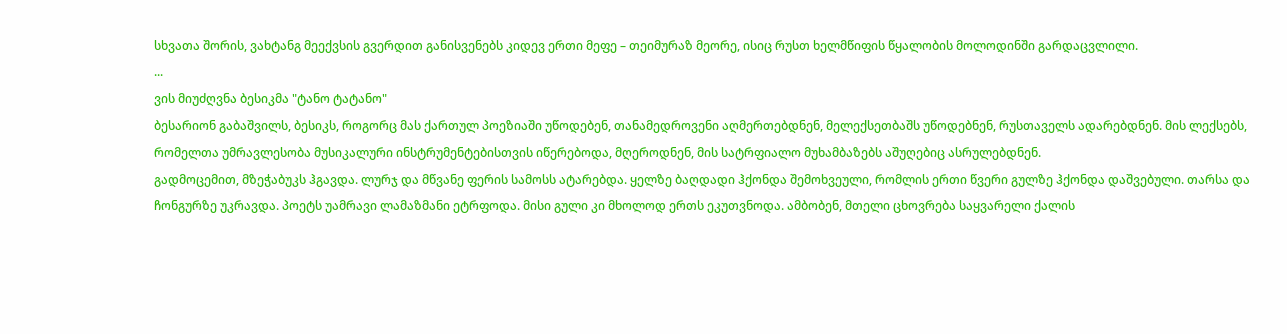სხვათა შორის, ვახტანგ მეექვსის გვერდით განისვენებს კიდევ ერთი მეფე – თეიმურაზ მეორე, ისიც რუსთ ხელმწიფის წყალობის მოლოდინში გარდაცვლილი.
...
ვის მიუძღვნა ბესიკმა "ტანო ტატანო"
ბესარიონ გაბაშვილს, ბესიკს, როგორც მას ქართულ პოეზიაში უწოდებენ, თანამედროვენი აღმერთებდნენ, მელექსეთბაშს უწოდებნენ, რუსთაველს ადარებდნენ. მის ლექსებს, რომელთა უმრავლესობა მუსიკალური ინსტრუმენტებისთვის იწერებოდა, მღეროდნენ, მის სატრფიალო მუხამბაზებს აშუღებიც ასრულებდნენ.
გადმოცემით, მზეჭაბუკს ჰგავდა. ლურჯ და მწვანე ფერის სამოსს ატარებდა. ყელზე ბაღდადი ჰქონდა შემოხვეული, რომლის ერთი წვერი გულზე ჰქონდა დაშვებული. თარსა და ჩონგურზე უკრავდა. პოეტს უამრავი ლამაზმანი ეტრფოდა. მისი გული კი მხოლოდ ერთს ეკუთვნოდა. ამბობენ, მთელი ცხოვრება საყვარელი ქალის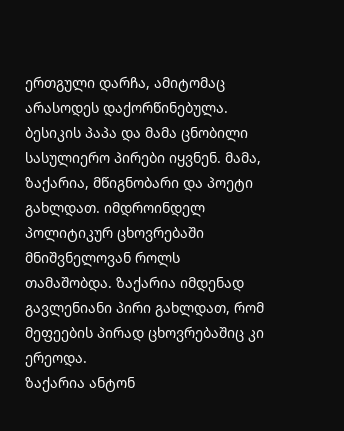ერთგული დარჩა, ამიტომაც არასოდეს დაქორწინებულა.
ბესიკის პაპა და მამა ცნობილი სასულიერო პირები იყვნენ. მამა, ზაქარია, მწიგნობარი და პოეტი გახლდათ. იმდროინდელ პოლიტიკურ ცხოვრებაში მნიშვნელოვან როლს თამაშობდა. ზაქარია იმდენად გავლენიანი პირი გახლდათ, რომ მეფეების პირად ცხოვრებაშიც კი ერეოდა.
ზაქარია ანტონ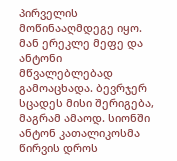პირველის მოწინააღმდეგე იყო. მან ერეკლე მეფე და ანტონი მწვალებლებად გამოაცხადა. ბევრჯერ სცადეს მისი შერიგება, მაგრამ ამაოდ. სიონში ანტონ კათალიკოსმა წირვის დროს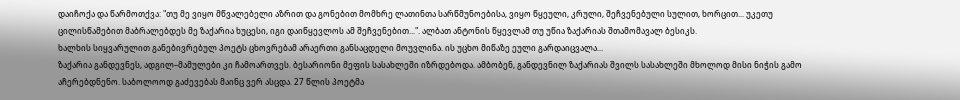დაიჩოქა და წარმოთქვა: "თუ მე ვიყო მწვალებელი აზრით და გონებით მომხრე ლათინთა სარწმუნოებისა, ვიყო წყეული, კრული, შეჩვენებული სულით, ხორცით... უკეთუ ცილისწამებით მაბრალებდეს მე ზაქარია ხუცესი, იგი დაიწყევლოს ამ შეჩვენებით...". ალბათ ანტონის წყევლამ თუ უწია ზაქარიას შთამომავალ ბესიკს.
ხალხის სიყვარულით განებივრებულ პოეტს ცხოვრებამ არაერთი განსაცდელი მოუვლინა. ის უცხო მიწაზე ეული გარდაიცვალა...
ზაქარია განდევნეს, ადგილ–მამულები კი ჩამოართვეს. ბესარიონი მეფის სასახლეში იზრდებოდა. ამბობენ, განდევნილ ზაქარიას შვილს სასახლეში მხოლოდ მისი ნიჭის გამო აჩერებდნენო. საბოლოოდ გაძევებას მაინც ვერ ასცდა. 27 წლის პოეტმა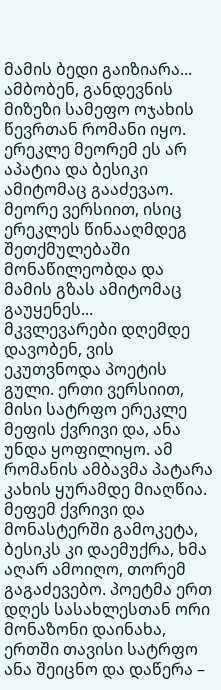მამის ბედი გაიზიარა... ამბობენ, განდევნის მიზეზი სამეფო ოჯახის წევრთან რომანი იყო. ერეკლე მეორემ ეს არ აპატია და ბესიკი ამიტომაც გააძევაო. მეორე ვერსიით, ისიც ერეკლეს წინააღმდეგ შეთქმულებაში მონაწილეობდა და მამის გზას ამიტომაც გაუყენეს...
მკვლევარები დღემდე დავობენ, ვის ეკუთვნოდა პოეტის გული. ერთი ვერსიით, მისი სატრფო ერეკლე მეფის ქვრივი და, ანა უნდა ყოფილიყო. ამ რომანის ამბავმა პატარა კახის ყურამდე მიაღწია. მეფემ ქვრივი და მონასტერში გამოკეტა, ბესიკს კი დაემუქრა, ხმა აღარ ამოიღო, თორემ გაგაძევებო. პოეტმა ერთ დღეს სასახლესთან ორი მონაზონი დაინახა, ერთში თავისი სატრფო ანა შეიცნო და დაწერა –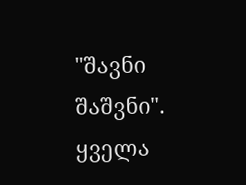"შავნი შაშვნი". ყველა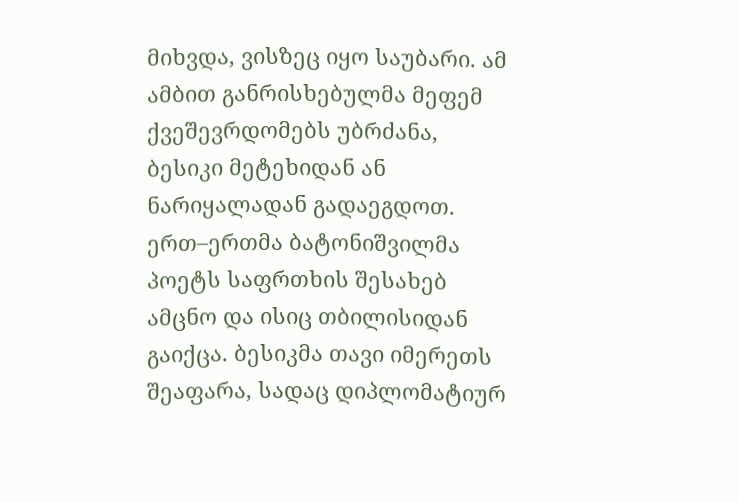მიხვდა, ვისზეც იყო საუბარი. ამ ამბით განრისხებულმა მეფემ ქვეშევრდომებს უბრძანა, ბესიკი მეტეხიდან ან ნარიყალადან გადაეგდოთ. ერთ–ერთმა ბატონიშვილმა პოეტს საფრთხის შესახებ ამცნო და ისიც თბილისიდან გაიქცა. ბესიკმა თავი იმერეთს შეაფარა, სადაც დიპლომატიურ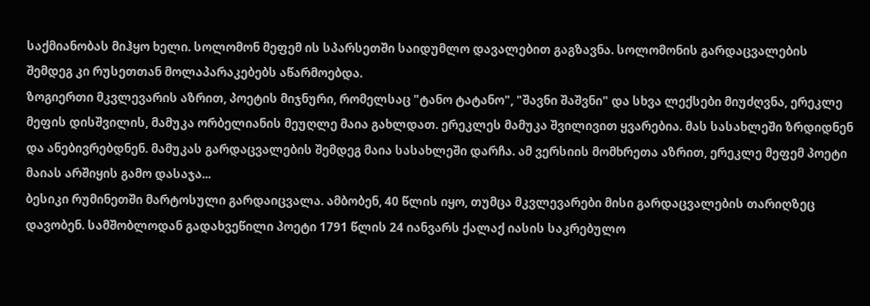საქმიანობას მიჰყო ხელი. სოლომონ მეფემ ის სპარსეთში საიდუმლო დავალებით გაგზავნა. სოლომონის გარდაცვალების შემდეგ კი რუსეთთან მოლაპარაკებებს აწარმოებდა.
ზოგიერთი მკვლევარის აზრით, პოეტის მიჯნური, რომელსაც "ტანო ტატანო", "შავნი შაშვნი" და სხვა ლექსები მიუძღვნა, ერეკლე მეფის დისშვილის, მამუკა ორბელიანის მეუღლე მაია გახლდათ. ერეკლეს მამუკა შვილივით ყვარებია. მას სასახლეში ზრდიდნენ და ანებივრებდნენ. მამუკას გარდაცვალების შემდეგ მაია სასახლეში დარჩა. ამ ვერსიის მომხრეთა აზრით, ერეკლე მეფემ პოეტი მაიას არშიყის გამო დასაჯა...
ბესიკი რუმინეთში მარტოსული გარდაიცვალა. ამბობენ, 40 წლის იყო, თუმცა მკვლევარები მისი გარდაცვალების თარიღზეც დავობენ. სამშობლოდან გადახვეწილი პოეტი 1791 წლის 24 იანვარს ქალაქ იასის საკრებულო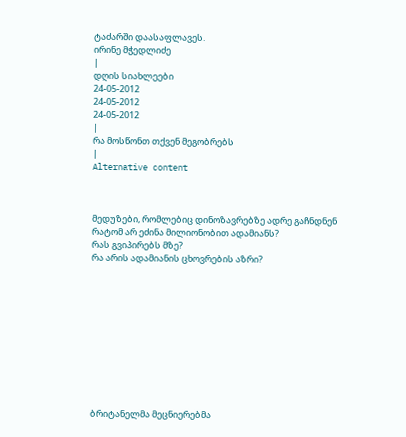ტაძარში დაასაფლავეს.
ირინე მჭედლიძე
|
დღის სიახლეები
24-05-2012
24-05-2012
24-05-2012
|
რა მოსწონთ თქვენ მეგობრებს
|
Alternative content



მედუზები, რომლებიც დინოზავრებზე ადრე გაჩნდნენ
რატომ არ ეძინა მილიონობით ადამიანს?
რას გვიპირებს მზე?
რა არის ადამიანის ცხოვრების აზრი?











ბრიტანელმა მეცნიერებმა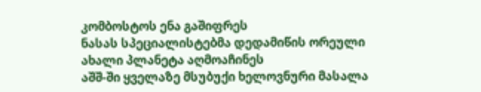კომბოსტოს ენა გაშიფრეს
ნასას სპეციალისტებმა დედამიწის ორეული ახალი პლანეტა აღმოაჩინეს
აშშ-ში ყველაზე მსუბუქი ხელოვნური მასალა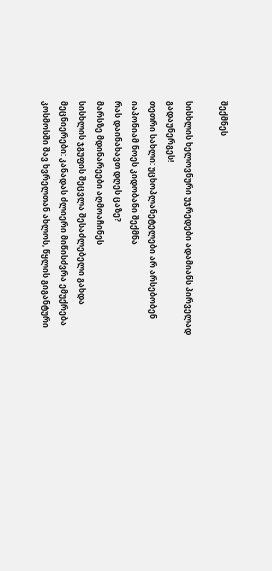შექმნეს

სისხლის ხელოვნური უჯრედები ადამიანს პირველად გადაუნერგეს!
თეთრი სახლი: უცხოპლანეტელები არ არსებობენ
იაპონიამ ნოეს კიდობანი შექმნა
რას დაინახავთ დღეს ცაზე?
მარსზე მდინარეები აღმოაჩინეს
სისხლის ჯგუფის შეცვლა შესაძლებელი გახდა
მეცნიერები: კანადას ძლიერი მიწისძვრა ემუქრება
კოსმოსში შავ ხვრელთან ახლოს, წყლის გიგანტური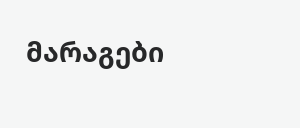მარაგები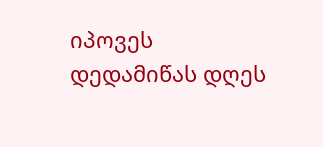იპოვეს
დედამიწას დღეს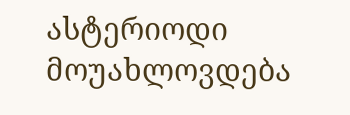ასტერიოდი მოუახლოვდება